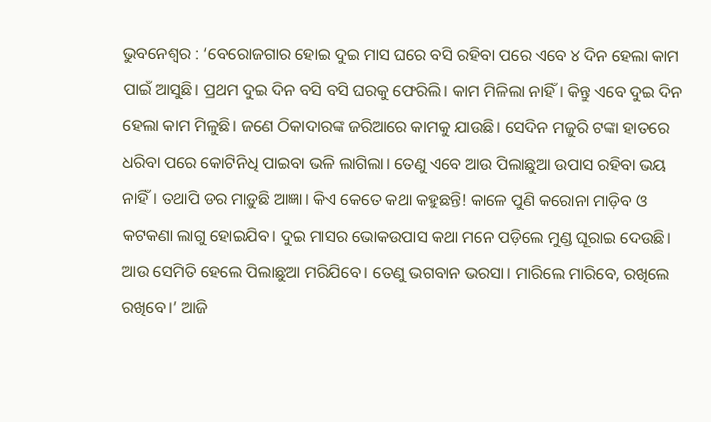ଭୁବନେଶ୍ବର : ‘ବେରୋଜଗାର ହୋଇ ଦୁଇ ମାସ ଘରେ ବସି ରହିବା ପରେ ଏବେ ୪ ଦିନ ହେଲା କାମ ପାଇଁ ଆସୁଛି। ପ୍ରଥମ ଦୁଇ ଦିନ ବସି ବସି ଘରକୁ ଫେରିଲି। କାମ ମିଳିଲା ନାହିଁ। କିନ୍ତୁ ଏବେ ଦୁଇ ଦିନ ହେଲା କାମ ମିଳୁଛି। ଜଣେ ଠିକାଦାରଙ୍କ ଜରିଆରେ କାମକୁ ଯାଉଛି। ସେଦିନ ମଜୁରି ଟଙ୍କା ହାତରେ ଧରିବା ପରେ କୋଟିନିଧି ପାଇବା ଭଳି ଲାଗିଲା। ତେଣୁ ଏବେ ଆଉ ପିଲାଛୁଆ ଉପାସ ରହିବା ଭୟ ନାହିଁ। ତଥାପି ଡର ମାଡ଼ୁଛି ଆଜ୍ଞା। କିଏ କେତେ କଥା କହୁଛନ୍ତି! କାଳେ ପୁଣି କରୋନା ମାଡ଼ିବ ଓ କଟକଣା ଲାଗୁ ହୋଇଯିବ। ଦୁଇ ମାସର ଭୋକଉପାସ କଥା ମନେ ପଡ଼ିଲେ ମୁଣ୍ଡ ଘୂରାଇ ଦେଉଛି। ଆଉ ସେମିତି ହେଲେ ପିଲାଛୁଆ ମରିଯିବେ। ତେଣୁ ଭଗବାନ ଭରସା। ମାରିଲେ ମାରିବେ, ରଖିଲେ ରଖିବେ।’ ଆଜି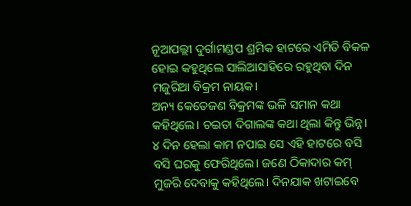ନୂଆପଲ୍ଲୀ ଦୁର୍ଗାମଣ୍ଡପ ଶ୍ରମିକ ହାଟରେ ଏମିତି ବିକଳ ହୋଇ କହୁଥିଲେ ସାଲିଆସାହିରେ ରହୁଥିବା ଦିନ ମଜୁରିଆ ବିକ୍ରମ ନାୟକ।
ଅନ୍ୟ କେତେଜଣ ବିକ୍ରମଙ୍କ ଭଳି ସମାନ କଥା କହିଥିଲେ। ଚଇତା ଦିଗାଲଙ୍କ କଥା ଥିଲା କିନ୍ତୁ ଭିନ୍ନ। ୪ ଦିନ ହେଲା କାମ ନପାଇ ସେ ଏହି ହାଟରେ ବସି ବସି ଘରକୁ ଫେରିଥିଲେ। ଜଣେ ଠିକାଦାର କମ୍ ମୁଜରି ଦେବାକୁ କହିଥିଲେ। ଦିନଯାକ ଖଟାଇବେ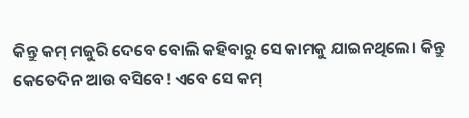କିନ୍ତୁ କମ୍ ମଜୁରି ଦେବେ ବୋଲି କହିବାରୁ ସେ କାମକୁ ଯାଇନଥିଲେ। କିନ୍ତୁ କେତେଦିନ ଆଉ ବସିବେ! ଏବେ ସେ କମ୍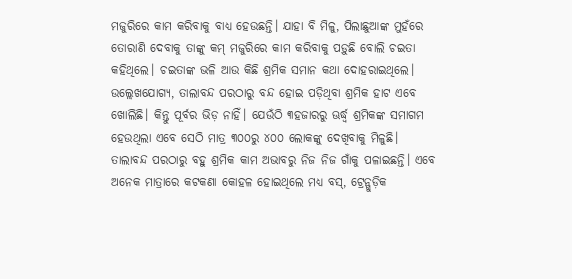ମଜୁରିରେ କାମ କରିବାକୁ ବାଧ୍ୟ ହେଉଛନ୍ତି। ଯାହା ବି ମିଳୁ, ପିଲାଛୁଆଙ୍କ ମୁହଁରେ ତୋରାଣି ଦେବାକୁ ତାଙ୍କୁ କମ୍ ମଜୁରିରେ କାମ କରିବାକୁ ପଡ଼ୁଛି ବୋଲି ଚଇତା କହିଥିଲେ। ଚଇତାଙ୍କ ଭଳି ଆଉ କିଛି ଶ୍ରମିକ ସମାନ କଥା ଦୋହରାଇଥିଲେ।
ଉଲ୍ଲେଖଯୋଗ୍ୟ, ତାଲାବନ୍ଦ ପରଠାରୁ ବନ୍ଦ ହୋଇ ପଡ଼ିଥିବା ଶ୍ରମିକ ହାଟ ଏବେ ଖୋଲିଛି। କିନ୍ତୁ ପୂର୍ବର ଭିଡ଼ ନାହିଁ। ଯେଉଁଠି ୩ହଜାରରୁ ଊର୍ଦ୍ଧ୍ବ ଶ୍ରମିକଙ୍କ ସମାଗମ ହେଉଥିଲା ଏବେ ସେଠି ମାତ୍ର ୩୦୦ରୁ ୪୦୦ ଲୋକଙ୍କୁ ଦେଖିବାକୁ ମିଳୁଛି। ତାଲାବନ୍ଦ ପରଠାରୁ ବହୁ ଶ୍ରମିକ କାମ ଅଭାବରୁ ନିଜ ନିଜ ଗାଁକୁ ପଳାଇଛନ୍ତି। ଏବେ ଅନେକ ମାତ୍ରାରେ କଟକଣା କୋହଳ ହୋଇଥିଲେ ମଧ୍ୟ ବସ୍, ଟ୍ରେନ୍ଗୁଡ଼ିକ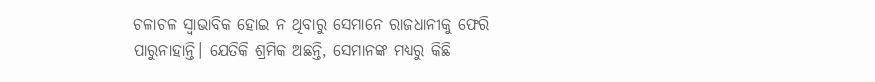ଚଳାଚଳ ସ୍ବାଭାବିକ ହୋଇ ନ ଥିବାରୁ ସେମାନେ ରାଜଧାନୀକୁ ଫେରି ପାରୁନାହାନ୍ତି। ଯେତିକି ଶ୍ରମିକ ଅଛନ୍ତି, ସେମାନଙ୍କ ମଧ୍ୟରୁ କିଛି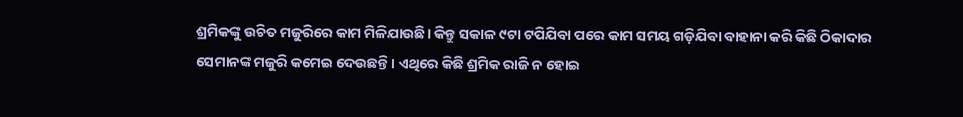ଶ୍ରମିକଙ୍କୁ ଉଚିତ ମଜୁରିରେ କାମ ମିଳିଯାଉଛି। କିନ୍ତୁ ସକାଳ ୯ଟା ଟପିଯିବା ପରେ କାମ ସମୟ ଗଡ଼ିଯିବା ବାହାନା କରି କିଛି ଠିକାଦାର ସେମାନଙ୍କ ମଜୁରି କମେଇ ଦେଉଛନ୍ତି। ଏଥିରେ କିଛି ଶ୍ରମିକ ରାଜି ନ ହୋଇ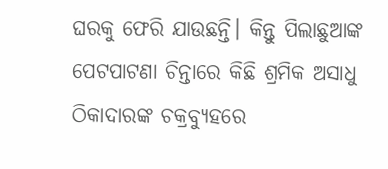ଘରକୁ ଫେରି ଯାଉଛନ୍ତି। କିନ୍ତୁ ପିଲାଛୁଆଙ୍କ ପେଟପାଟଣା ଚିନ୍ତାରେ କିଛି ଶ୍ରମିକ ଅସାଧୁ ଠିକାଦାରଙ୍କ ଚକ୍ରବ୍ୟୁହରେ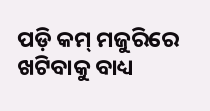ପଡ଼ି କମ୍ ମଜୁରିରେ ଖଟିବାକୁ ବାଧ୍ୟ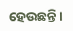ହେଉଛନ୍ତି।